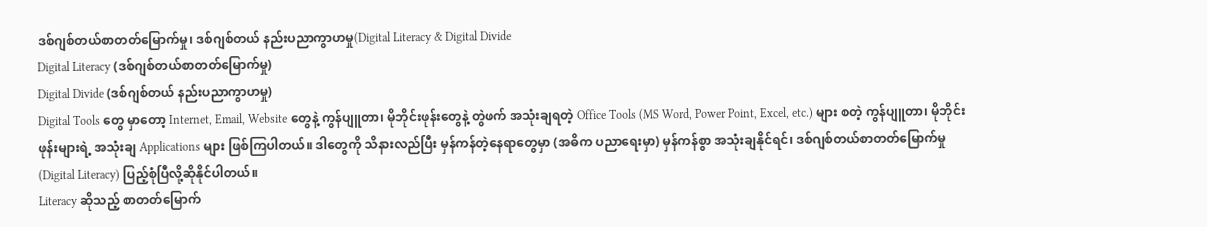ဒစ်ဂျစ်တယ်စာတတ်မြောက်မှု၊ ဒစ်ဂျစ်တယ် နည်းပညာကွာဟမှု(Digital Literacy & Digital Divide
Digital Literacy (ဒစ်ဂျစ်တယ်စာတတ်မြောက်မှု)
Digital Divide (ဒစ်ဂျစ်တယ် နည်းပညာကွာဟမှု)
Digital Tools တွေ မှာတော့ Internet, Email, Website တွေနဲ့ ကွန်ပျူတာ၊ မိုဘိုင်းဖုန်းတွေနဲ့ တွဲဖက် အသုံးချရတဲ့ Office Tools (MS Word, Power Point, Excel, etc.) များ စတဲ့ ကွန်ပျူတာ၊ မိုဘိုင်းဖုန်းများရဲ့ အသုံးချ Applications များ ဖြစ်ကြပါတယ်။ ဒါတွေကို သိနားလည်ပြီး မှန်ကန်တဲ့နေရာတွေမှာ (အဓိက ပညာရေးမှာ) မှန်ကန်စွာ အသုံးချနိုင်ရင်၊ ဒစ်ဂျစ်တယ်စာတတ်မြောက်မှု (Digital Literacy) ပြည့်စုံပြီလို့ဆိုနိုင်ပါတယ်။
Literacy ဆိုသည့် စာတတ်မြောက်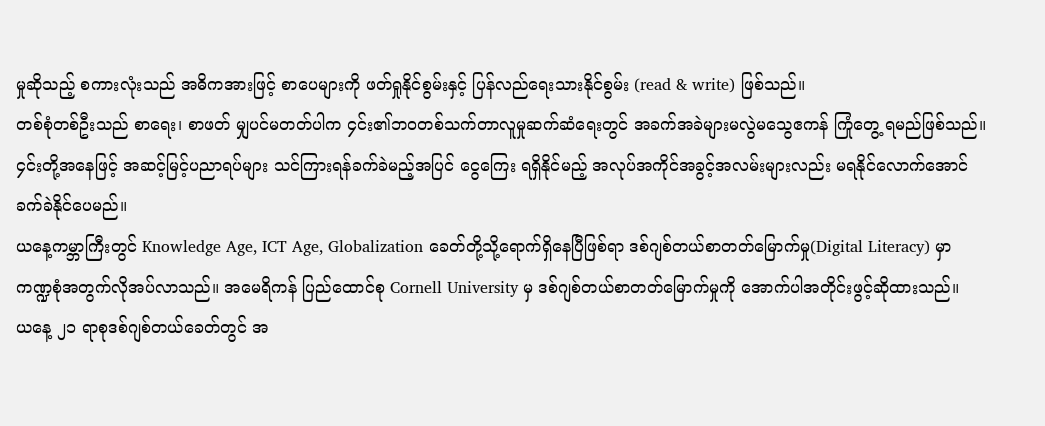မှုဆိုသည့် စကားလုံးသည် အဓိကအားဖြင့် စာပေများကို ဖတ်ရှုနိုင်စွမ်းနှင့် ပြန်လည်ရေးသားနိုင်စွမ်း (read & write) ဖြစ်သည်။
တစ်စုံတစ်ဦးသည် စာရေး၊ စာဖတ် မျှပင်မတတ်ပါက ၄င်း၏ဘဝတစ်သက်တာလူမှုဆက်ဆံရေးတွင် အခက်အခဲများမလွဲမသွေဧကန် ကြုံတွေ့ ရမည်ဖြစ်သည်။ ၄င်းတို့အနေဖြင့် အဆင့်မြင့်ပညာရပ်များ သင်ကြားရန်ခက်ခဲမည့်အပြင် ငွေကြေး ရရှိနိုင်မည့် အလုပ်အကိုင်အခွင့်အလမ်းများလည်း မရနိုင်လောက်အောင် ခက်ခဲနိုင်ပေမည်။
ယနေ့ကမ္ဘာကြီးတွင် Knowledge Age, ICT Age, Globalization ခေတ်တို့သို့ရောက်ရှိနေပြီဖြစ်ရာ ဒစ်ဂျစ်တယ်စာတတ်မြောက်မှု(Digital Literacy) မှာ ကဏ္ဍစုံအတွက်လိုအပ်လာသည်။ အမေရိကန် ပြည်ထောင်စု Cornell University မှ ဒစ်ဂျစ်တယ်စာတတ်မြောက်မှုကို အောက်ပါအတိုင်းဖွင့်ဆိုထားသည်။
ယနေ့ ၂၁ ရာစုဒစ်ဂျစ်တယ်ခေတ်တွင် အ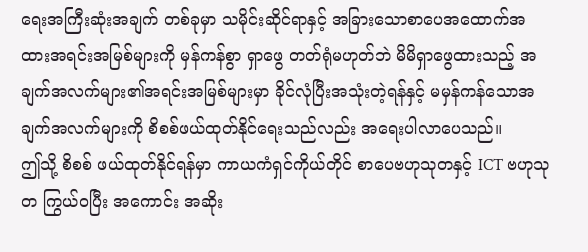ရေးအကြီးဆုံးအချက် တစ်ခုမှာ သမိုင်းဆိုင်ရာနှင့် အခြားသောစာပေအထောက်အထားအရင်းအမြစ်များကို မှန်ကန်စွာ ရှာဖွေ တတ်ရုံမဟုတ်ဘဲ မိမိရှာဖွေထားသည့် အချက်အလက်များ၏အရင်းအမြစ်များမှာ ခိုင်လုံပြီးအသုံးတဲ့ရန်နှင့် မမှန်ကန်သောအချက်အလက်များကို စိစစ်ဖယ်ထုတ်နိုင်ရေးသည်လည်း အရေးပါလာပေသည်။
ဤသို့ စိစစ် ဖယ်ထုတ်နိုင်ရန်မှာ ကာယကံရှင်ကိုယ်တိုင် စာပေဗဟုသုတနှင့် ICT ဗဟုသုတ ကြွယ်ဝပြီး အကောင်း အဆိုး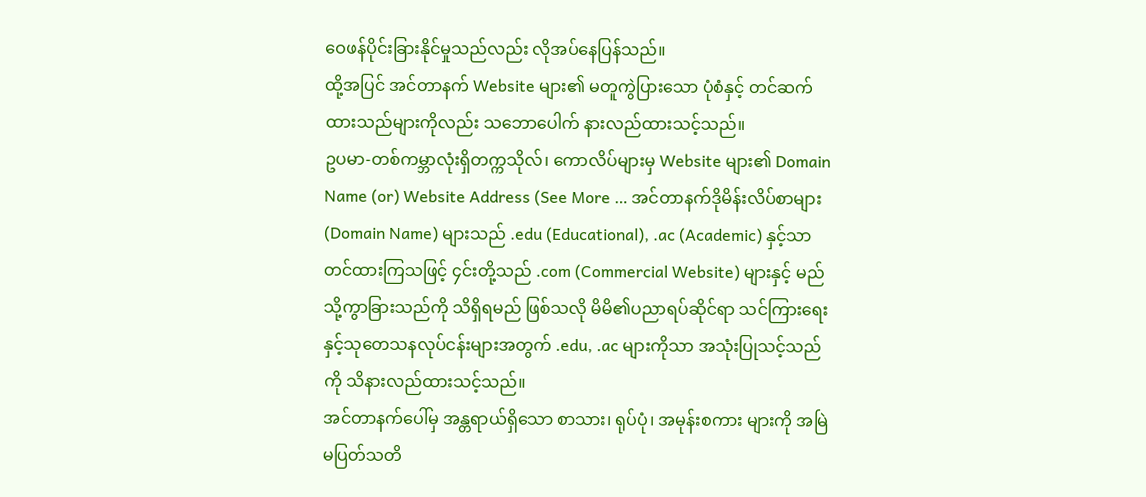ဝေဖန်ပိုင်းခြားနိုင်မှုသည်လည်း လိုအပ်နေပြန်သည်။
ထို့အပြင် အင်တာနက် Website များ၏ မတူကွဲပြားသော ပုံစံနှင့် တင်ဆက်ထားသည်များကိုလည်း သဘောပေါက် နားလည်ထားသင့်သည်။
ဥပမာ-တစ်ကမ္ဘာလုံးရှိတက္ကသိုလ်၊ ကောလိပ်များမှ Website များ၏ Domain Name (or) Website Address (See More … အင်တာနက်ဒိုမိန်းလိပ်စာများ (Domain Name) များသည် .edu (Educational), .ac (Academic) နှင့်သာ တင်ထားကြသဖြင့် ၄င်းတို့သည် .com (Commercial Website) များနှင့် မည်သို့ကွာခြားသည်ကို သိရှိရမည် ဖြစ်သလို မိမိ၏ပညာရပ်ဆိုင်ရာ သင်ကြားရေးနှင့်သုတေသနလုပ်ငန်းများအတွက် .edu, .ac များကိုသာ အသုံးပြုသင့်သည်ကို သိနားလည်ထားသင့်သည်။
အင်တာနက်ပေါ်မှ အန္တရာယ်ရှိသော စာသား၊ ရုပ်ပုံ၊ အမုန်းစကား များကို အမြဲမပြတ်သတိ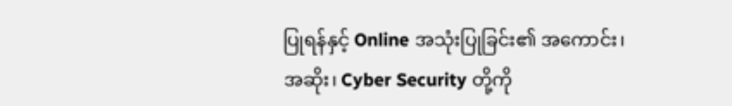ပြုရန်နှင့် Online အသုံးပြုခြင်း၏ အကောင်း၊ အဆိုး၊ Cyber Security တို့ကို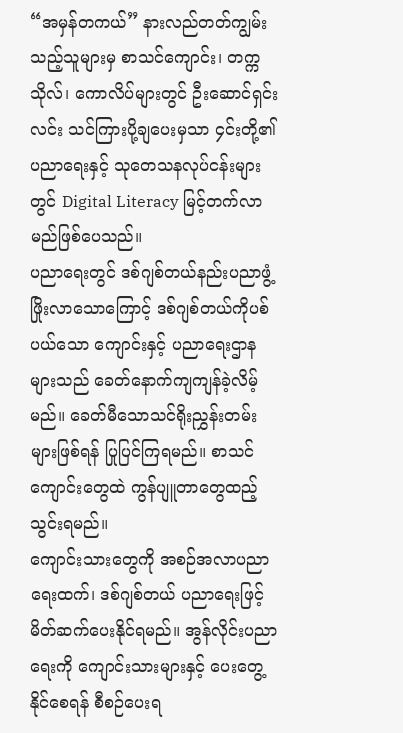“အမှန်တကယ်” နားလည်တတ်ကျွမ်းသည့်သူများမှ စာသင်ကျောင်း၊ တက္ကသိုလ်၊ ကောလိပ်များတွင် ဦးဆောင်ရှင်းလင်း သင်ကြားပို့ချပေးမှသာ ၄င်းတို့၏ ပညာရေးနှင့် သုတေသနလုပ်ငန်းများတွင် Digital Literacy မြင့်တက်လာမည်ဖြစ်ပေသည်။
ပညာရေးတွင် ဒစ်ဂျစ်တယ်နည်းပညာဖွံ့ဖြိုးလာသောကြောင့် ဒစ်ဂျစ်တယ်ကိုပစ်ပယ်သော ကျောင်းနှင့် ပညာရေးဌာနများသည် ခေတ်နောက်ကျကျန်ခဲ့လိမ့်မည်။ ခေတ်မီသောသင်ရိုးညွှန်းတမ်းများဖြစ်ရန် ပြုပြင်ကြရမည်။ စာသင် ကျောင်းတွေထဲ ကွန်ပျူတာတွေထည့်သွင်းရမည်။
ကျောင်းသားတွေကို အစဉ်အလာပညာရေးထက်၊ ဒစ်ဂျစ်တယ် ပညာရေးဖြင့် မိတ်ဆက်ပေးနိုင်ရမည်။ အွန်လိုင်းပညာရေးကို ကျောင်းသားများနှင့် ပေးတွေ့နိုင်စေရန် စီစဉ်ပေးရ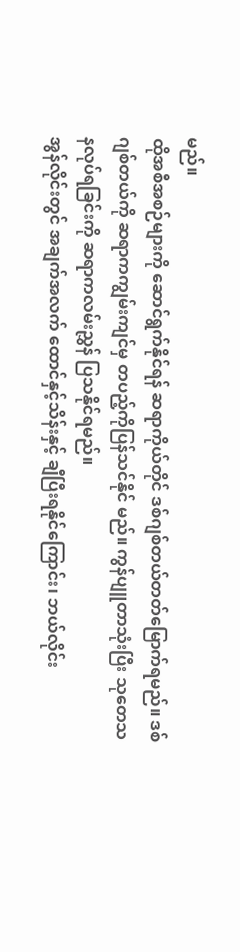မည်။
ထိုအစီအစဉ်များကို ဆောင်ရွက်နိုင်ရန် ဆရာကိုယ်တိုင် ဒစ်ဂျစ်တယ်တတ်မြောက်ရမည်။ ဒစ်ဂျစ်တယ်ကို ဆရာကကျွမ်းကျင်မှ တပည့်ကိုပြန်သင်နိုင် မည်။ ကွန်ပျူတာသုံးပြီး သုတေသနလုပ်ရခြင်းကို ဆရာကလမ်းညွှန် ပြသနိုင်ရမည်။
အွန်လိုင်းတွင် အချက်အလက် ထောင်နှင့်သိန်းနှင့် ချီပြီးရနိုင်ကြောင်း၊ ဘယ်လိုင်း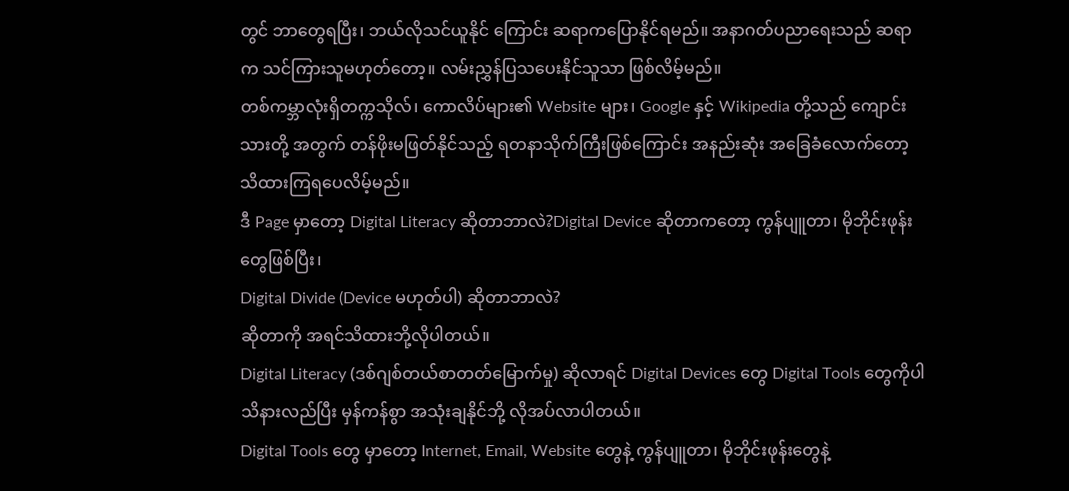တွင် ဘာတွေရပြီး၊ ဘယ်လိုသင်ယူနိုင် ကြောင်း ဆရာကပြောနိုင်ရမည်။ အနာဂတ်ပညာရေးသည် ဆရာ က သင်ကြားသူမဟုတ်တော့။ လမ်းညွှန်ပြသပေးနိုင်သူသာ ဖြစ်လိမ့်မည်။
တစ်ကမ္ဘာလုံးရှိတက္ကသိုလ်၊ ကောလိပ်များ၏ Website များ၊ Google နှင့် Wikipedia တို့သည် ကျောင်းသားတို့ အတွက် တန်ဖိုးမဖြတ်နိုင်သည့် ရတနာသိုက်ကြီးဖြစ်ကြောင်း အနည်းဆုံး အခြေခံလောက်တော့ သိထားကြရပေလိမ့်မည်။
ဒီ Page မှာတော့ Digital Literacy ဆိုတာဘာလဲ?Digital Device ဆိုတာကတော့ ကွန်ပျူတာ၊ မိုဘိုင်းဖုန်းတွေဖြစ်ပြီး၊
Digital Divide (Device မဟုတ်ပါ) ဆိုတာဘာလဲ?
ဆိုတာကို အရင်သိထားဘို့လိုပါတယ်။
Digital Literacy (ဒစ်ဂျစ်တယ်စာတတ်မြောက်မှု) ဆိုလာရင် Digital Devices တွေ Digital Tools တွေကိုပါ သိနားလည်ပြီး မှန်ကန်စွာ အသုံးချနိုင်ဘို့ လိုအပ်လာပါတယ်။
Digital Tools တွေ မှာတော့ Internet, Email, Website တွေနဲ့ ကွန်ပျူတာ၊ မိုဘိုင်းဖုန်းတွေနဲ့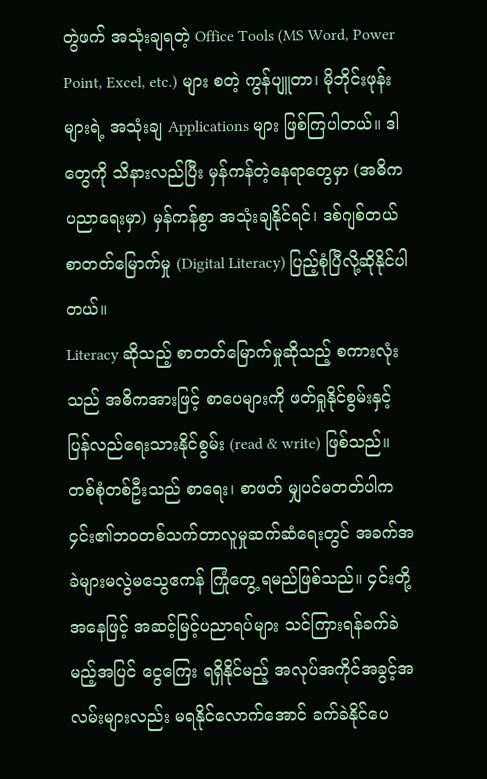တွဲဖက် အသုံးချရတဲ့ Office Tools (MS Word, Power Point, Excel, etc.) များ စတဲ့ ကွန်ပျူတာ၊ မိုဘိုင်းဖုန်းများရဲ့ အသုံးချ Applications များ ဖြစ်ကြပါတယ်။ ဒါတွေကို သိနားလည်ပြီး မှန်ကန်တဲ့နေရာတွေမှာ (အဓိက ပညာရေးမှာ) မှန်ကန်စွာ အသုံးချနိုင်ရင်၊ ဒစ်ဂျစ်တယ်စာတတ်မြောက်မှု (Digital Literacy) ပြည့်စုံပြီလို့ဆိုနိုင်ပါတယ်။
Literacy ဆိုသည့် စာတတ်မြောက်မှုဆိုသည့် စကားလုံးသည် အဓိကအားဖြင့် စာပေများကို ဖတ်ရှုနိုင်စွမ်းနှင့် ပြန်လည်ရေးသားနိုင်စွမ်း (read & write) ဖြစ်သည်။
တစ်စုံတစ်ဦးသည် စာရေး၊ စာဖတ် မျှပင်မတတ်ပါက ၄င်း၏ဘဝတစ်သက်တာလူမှုဆက်ဆံရေးတွင် အခက်အခဲများမလွဲမသွေဧကန် ကြုံတွေ့ ရမည်ဖြစ်သည်။ ၄င်းတို့အနေဖြင့် အဆင့်မြင့်ပညာရပ်များ သင်ကြားရန်ခက်ခဲမည့်အပြင် ငွေကြေး ရရှိနိုင်မည့် အလုပ်အကိုင်အခွင့်အလမ်းများလည်း မရနိုင်လောက်အောင် ခက်ခဲနိုင်ပေ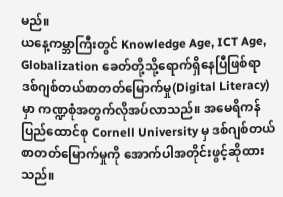မည်။
ယနေ့ကမ္ဘာကြီးတွင် Knowledge Age, ICT Age, Globalization ခေတ်တို့သို့ရောက်ရှိနေပြီဖြစ်ရာ ဒစ်ဂျစ်တယ်စာတတ်မြောက်မှု(Digital Literacy) မှာ ကဏ္ဍစုံအတွက်လိုအပ်လာသည်။ အမေရိကန် ပြည်ထောင်စု Cornell University မှ ဒစ်ဂျစ်တယ်စာတတ်မြောက်မှုကို အောက်ပါအတိုင်းဖွင့်ဆိုထားသည်။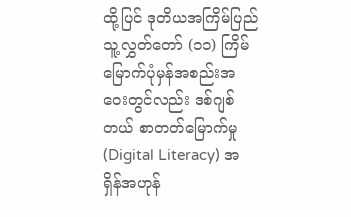ထို့ပြင် ဒုတိယအကြိမ်ပြည်သူ့လွှတ်တော် (၁၁) ကြိမ်မြောက်ပုံမှန်အစည်းအဝေးတွင်လည်း ဒစ်ဂျစ် တယ် စာတတ်မြောက်မှု (Digital Literacy) အရှိန်အဟုန်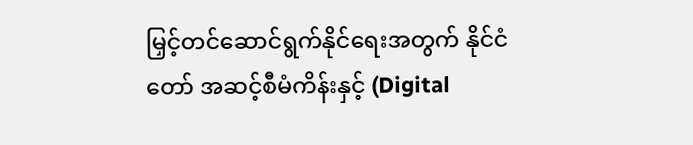မြှင့်တင်ဆောင်ရွက်နိုင်ရေးအတွက် နိုင်ငံတော် အဆင့်စီမံကိန်းနှင့် (Digital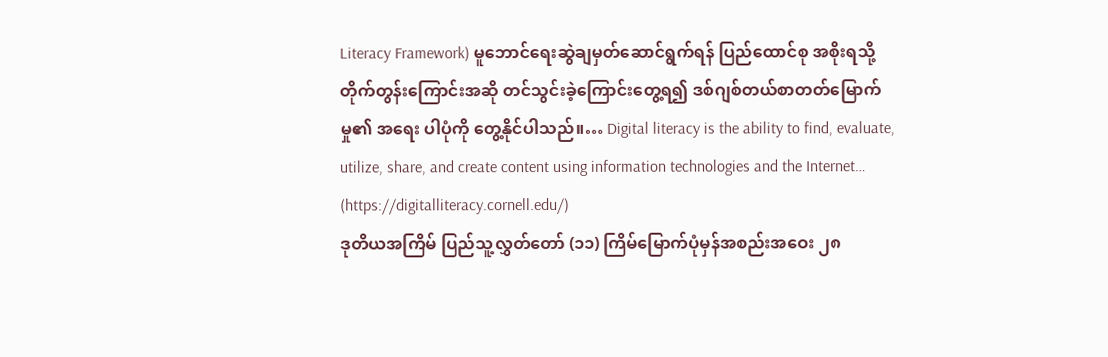Literacy Framework) မူဘောင်ရေးဆွဲချမှတ်ဆောင်ရွက်ရန် ပြည်ထောင်စု အစိုးရသို့တိုက်တွန်းကြောင်းအဆို တင်သွင်းခဲ့ကြောင်းတွေ့ရ၍ ဒစ်ဂျစ်တယ်စာတတ်မြောက်မှု၏ အရေး ပါပုံကို တွေ့နိုင်ပါသည်။… Digital literacy is the ability to find, evaluate, utilize, share, and create content using information technologies and the Internet… (https://digitalliteracy.cornell.edu/)
ဒုတိယအကြိမ် ပြည်သူ့လွှတ်တော် (၁၁) ကြိမ်မြောက်ပုံမှန်အစည်းအဝေး ၂၈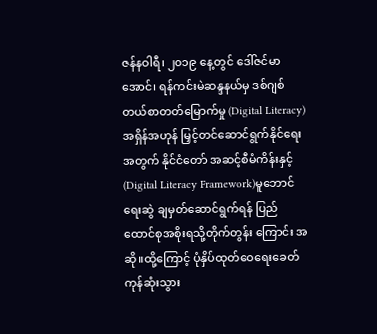ဇန်နဝါရီ၊ ၂၀၁၉ နေ့တွင် ဒေါ်ဇင်မာအောင်၊ ရန်ကင်းမဲဆန္ဒနယ်မှ ဒစ်ဂျစ်တယ်စာတတ်မြောက်မှု (Digital Literacy)အရှိန်အဟုန် မြှင့်တင်ဆောင်ရွက်နိုင်ရေးအတွက် နိုင်ငံတော် အဆင့်စီမံကိန်းနှင့် (Digital Literacy Framework)မူဘောင်ရေးဆွဲ ချမှတ်ဆောင်ရွက်ရန် ပြည်ထောင်စုအစိုးရသို့တိုက်တွန်း ကြောင်း အဆို။ထို့ကြောင့် ပုံနှိပ်ထုတ်ဝေရေးခေတ်ကုန်ဆုံးသွား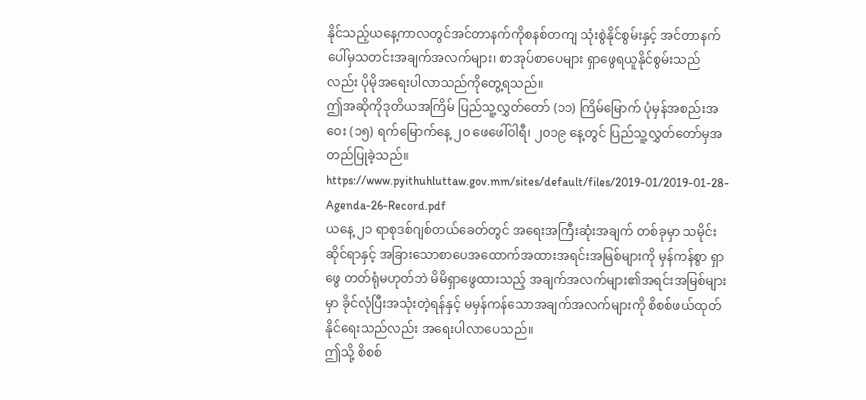နိုင်သည့်ယနေ့ကာလတွင်အင်တာနက်ကိုစနစ်တကျ သုံးစွဲနိုင်စွမ်းနှင့် အင်တာနက်ပေါ်မှသတင်းအချက်အလက်များ၊ စာအုပ်စာပေများ ရှာဖွေရယူနိုင်စွမ်းသည် လည်း ပိုမိုအရေးပါလာသည်ကိုတွေ့ရသည်။
ဤအဆိုကိုဒုတိယအကြိမ် ပြည်သူ့လွှတ်တော် (၁၁) ကြိမ်မြောက် ပုံမှန်အစည်းအဝေး (၁၅) ရက်မြောက်နေ့ ၂၀ ဖေဖေါ်ဝါရီ၊ ၂၀၁၉ နေ့တွင် ပြည်သူ့လွှတ်တော်မှအတည်ပြုခဲ့သည်။ https://www.pyithuhluttaw.gov.mm/sites/default/files/2019-01/2019-01-28-Agenda-26-Record.pdf
ယနေ့ ၂၁ ရာစုဒစ်ဂျစ်တယ်ခေတ်တွင် အရေးအကြီးဆုံးအချက် တစ်ခုမှာ သမိုင်းဆိုင်ရာနှင့် အခြားသောစာပေအထောက်အထားအရင်းအမြစ်များကို မှန်ကန်စွာ ရှာဖွေ တတ်ရုံမဟုတ်ဘဲ မိမိရှာဖွေထားသည့် အချက်အလက်များ၏အရင်းအမြစ်များမှာ ခိုင်လုံပြီးအသုံးတဲ့ရန်နှင့် မမှန်ကန်သောအချက်အလက်များကို စိစစ်ဖယ်ထုတ်နိုင်ရေးသည်လည်း အရေးပါလာပေသည်။
ဤသို့ စိစစ်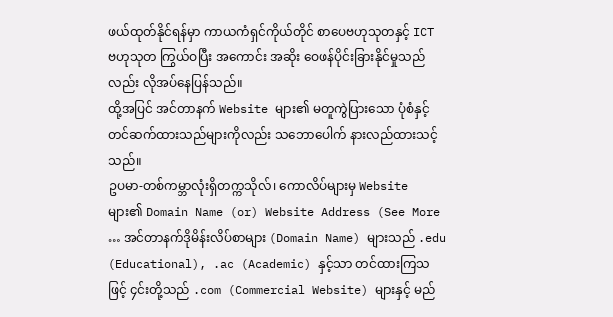ဖယ်ထုတ်နိုင်ရန်မှာ ကာယကံရှင်ကိုယ်တိုင် စာပေဗဟုသုတနှင့် ICT ဗဟုသုတ ကြွယ်ဝပြီး အကောင်း အဆိုး ဝေဖန်ပိုင်းခြားနိုင်မှုသည်လည်း လိုအပ်နေပြန်သည်။
ထို့အပြင် အင်တာနက် Website များ၏ မတူကွဲပြားသော ပုံစံနှင့် တင်ဆက်ထားသည်များကိုလည်း သဘောပေါက် နားလည်ထားသင့်သည်။
ဥပမာ-တစ်ကမ္ဘာလုံးရှိတက္ကသိုလ်၊ ကောလိပ်များမှ Website များ၏ Domain Name (or) Website Address (See More … အင်တာနက်ဒိုမိန်းလိပ်စာများ (Domain Name) များသည် .edu (Educational), .ac (Academic) နှင့်သာ တင်ထားကြသဖြင့် ၄င်းတို့သည် .com (Commercial Website) များနှင့် မည်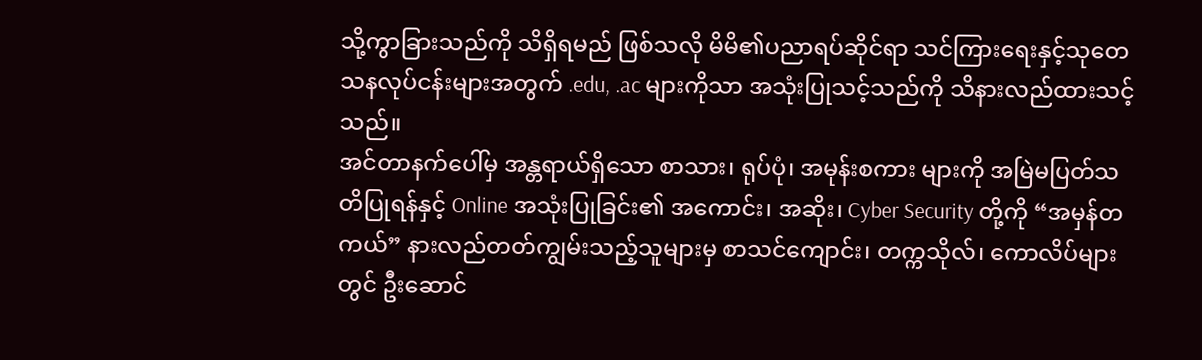သို့ကွာခြားသည်ကို သိရှိရမည် ဖြစ်သလို မိမိ၏ပညာရပ်ဆိုင်ရာ သင်ကြားရေးနှင့်သုတေသနလုပ်ငန်းများအတွက် .edu, .ac များကိုသာ အသုံးပြုသင့်သည်ကို သိနားလည်ထားသင့်သည်။
အင်တာနက်ပေါ်မှ အန္တရာယ်ရှိသော စာသား၊ ရုပ်ပုံ၊ အမုန်းစကား များကို အမြဲမပြတ်သတိပြုရန်နှင့် Online အသုံးပြုခြင်း၏ အကောင်း၊ အဆိုး၊ Cyber Security တို့ကို “အမှန်တကယ်” နားလည်တတ်ကျွမ်းသည့်သူများမှ စာသင်ကျောင်း၊ တက္ကသိုလ်၊ ကောလိပ်များတွင် ဦးဆောင်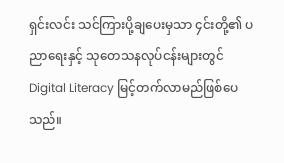ရှင်းလင်း သင်ကြားပို့ချပေးမှသာ ၄င်းတို့၏ ပညာရေးနှင့် သုတေသနလုပ်ငန်းများတွင် Digital Literacy မြင့်တက်လာမည်ဖြစ်ပေသည်။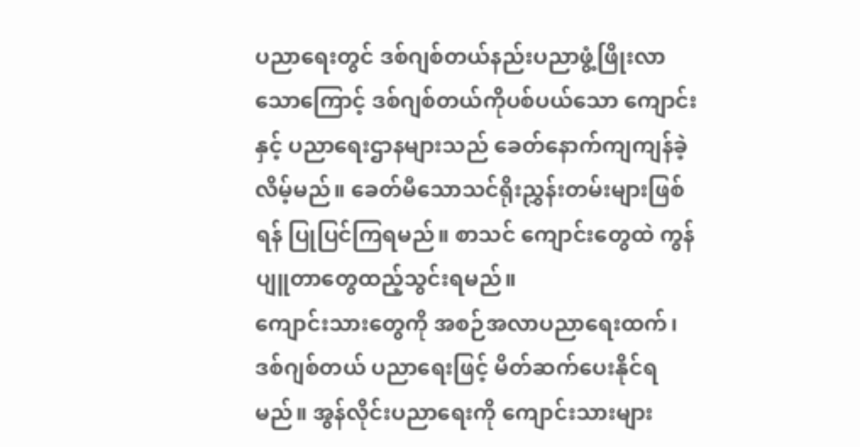ပညာရေးတွင် ဒစ်ဂျစ်တယ်နည်းပညာဖွံ့ဖြိုးလာသောကြောင့် ဒစ်ဂျစ်တယ်ကိုပစ်ပယ်သော ကျောင်းနှင့် ပညာရေးဌာနများသည် ခေတ်နောက်ကျကျန်ခဲ့လိမ့်မည်။ ခေတ်မီသောသင်ရိုးညွှန်းတမ်းများဖြစ်ရန် ပြုပြင်ကြရမည်။ စာသင် ကျောင်းတွေထဲ ကွန်ပျူတာတွေထည့်သွင်းရမည်။
ကျောင်းသားတွေကို အစဉ်အလာပညာရေးထက်၊ ဒစ်ဂျစ်တယ် ပညာရေးဖြင့် မိတ်ဆက်ပေးနိုင်ရမည်။ အွန်လိုင်းပညာရေးကို ကျောင်းသားများ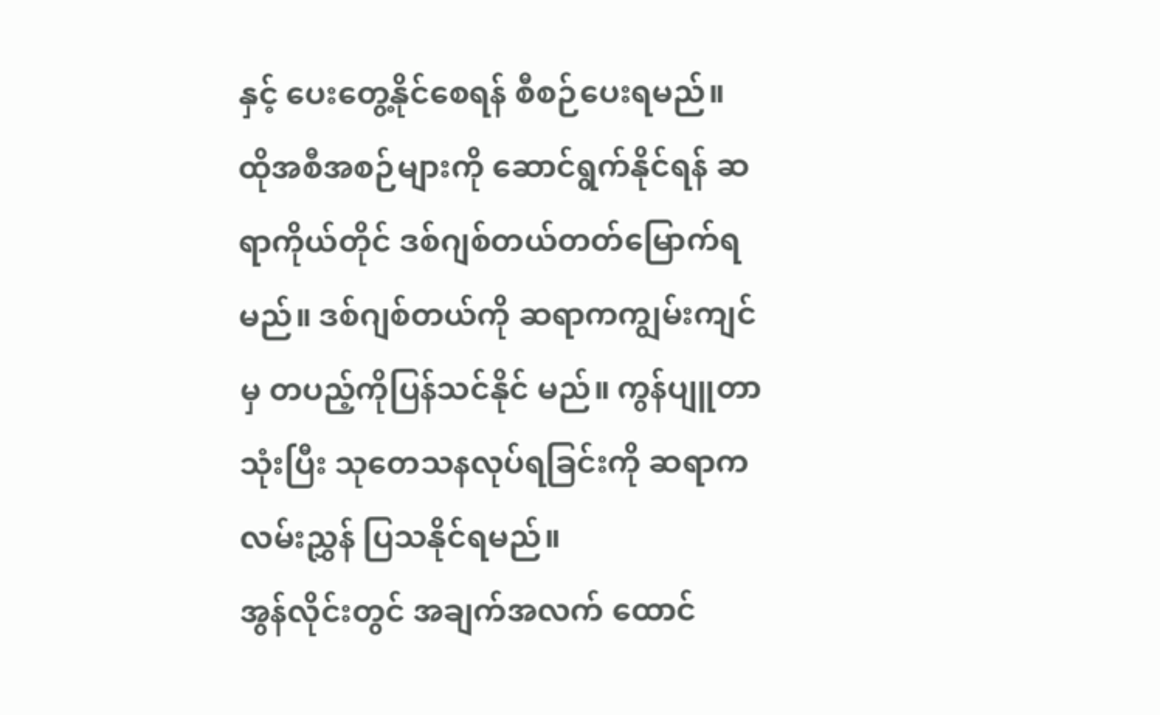နှင့် ပေးတွေ့နိုင်စေရန် စီစဉ်ပေးရမည်။
ထိုအစီအစဉ်များကို ဆောင်ရွက်နိုင်ရန် ဆရာကိုယ်တိုင် ဒစ်ဂျစ်တယ်တတ်မြောက်ရမည်။ ဒစ်ဂျစ်တယ်ကို ဆရာကကျွမ်းကျင်မှ တပည့်ကိုပြန်သင်နိုင် မည်။ ကွန်ပျူတာသုံးပြီး သုတေသနလုပ်ရခြင်းကို ဆရာကလမ်းညွှန် ပြသနိုင်ရမည်။
အွန်လိုင်းတွင် အချက်အလက် ထောင်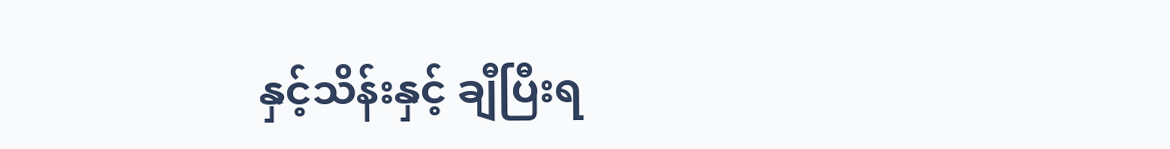နှင့်သိန်းနှင့် ချီပြီးရ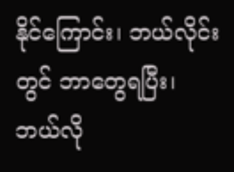နိုင်ကြောင်း၊ ဘယ်လိုင်းတွင် ဘာတွေရပြီး၊ ဘယ်လို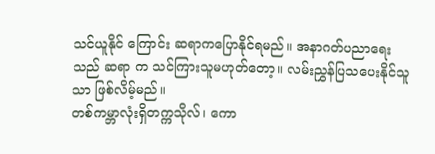သင်ယူနိုင် ကြောင်း ဆရာကပြောနိုင်ရမည်။ အနာဂတ်ပညာရေးသည် ဆရာ က သင်ကြားသူမဟုတ်တော့။ လမ်းညွှန်ပြသပေးနိုင်သူသာ ဖြစ်လိမ့်မည်။
တစ်ကမ္ဘာလုံးရှိတက္ကသိုလ်၊ ကော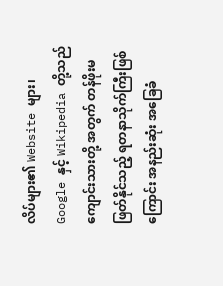လိပ်များ၏ Website များ၊ Google နှင့် Wikipedia တို့သည် ကျောင်းသားတို့ အတွက် တန်ဖိုးမဖြတ်နိုင်သည့် ရတနာသိုက်ကြီးဖြစ်ကြောင်း အနည်းဆုံး အခြေခံ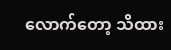လောက်တော့ သိထား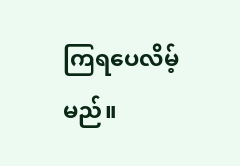ကြရပေလိမ့်မည်။